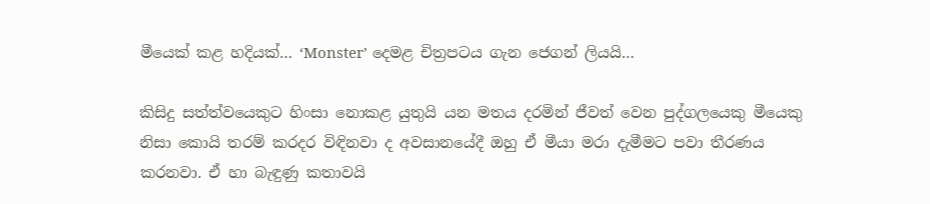මීයෙක් කළ හදියක්… ‘Monster’ දෙමළ චිත්‍රපටය ගැන ජෙගන් ලියයි…

කිසිදු සත්ත්වයෙකුට හිංසා නොකළ යුතුයි යන මතය දරමින් ජීවත් වෙන පුද්ගලයෙකු මීයෙකු නිසා කොයි තරම් කරදර විඳිනවා ද අවසානයේදී ඔහු ඒ මීයා මරා දැමීමට පවා තීරණය කරනවා. ඒ හා බැඳුණු කතාවයි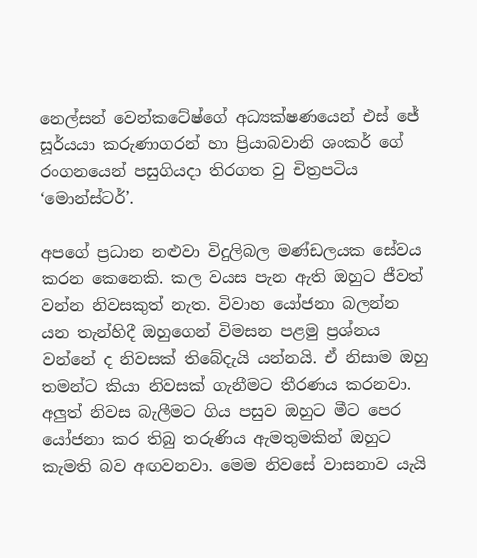නෙල්සන් වෙන්කටේෂ්ගේ අධ්‍යක්ෂණයෙන් එස් ජේ සූර්යයා කරුණාගරන් හා ප්‍රියාබවානි ශංකර් ගේ රංගනයෙන් පසුගියදා තිරගත වු චිත්‍රපටිය ‘මොන්ස්ටර්’.

අපගේ ප්‍රධාන නළුවා විදුලිබල මණ්ඩලයක සේවය කරන කෙනෙකි. කල වයස පැන ඇති ඔහුට ජීවත් වන්න නිවසකුත් නැත. විවාහ යෝජනා බලන්න යන තැන්හිදී ඔහුගෙන් විමසන පළමු ප්‍රශ්නය වන්නේ ද නිවසක් තිබේදැයි යන්නයි. ඒ නිසාම ඔහු තමන්ට කියා නිවසක් ගැනීමට තීරණය කරනවා. අලුත් නිවස බැලීමට ගිය පසුව ඔහුට මීට පෙර යෝජනා කර තිබු තරුණිය ඇමතුමකින් ඔහුට කැමති බව අඟවනවා. මෙම නිවසේ වාසනාව යැයි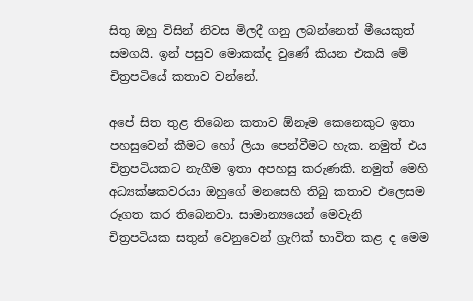සිතු ඔහු විසින් නිවස මිලදී ගනු ලබන්නෙත් මීයෙකුත් සමගයි. ඉන් පසුව මොකක්ද වුණේ කියන එකයි මේ චිත්‍රපටියේ කතාව වන්නේ.

අපේ සිත තුළ තිබෙන කතාව ඕනෑම කෙනෙකුට ඉතා පහසුවෙන් කීමට හෝ ලියා පෙන්වීමට හැක. නමුත් එය චිත්‍රපටියකට නැගීම ඉතා අපහසු කරුණකි. නමුත් මෙහි අධ්‍යක්ෂකවරයා ඔහුගේ මනසෙහි තිබු කතාව එලෙසම රූගත කර තිබෙනවා. සාමාන්‍යයෙන් මෙවැනි චිත්‍රපටියක සතුන් වෙනුවෙන් ග්‍රැෆික් භාවිත කළ ද මෙම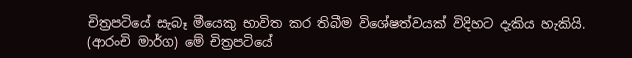චිත්‍රපටියේ සැබෑ මීයෙකු භාවිත කර තිබීම විශේෂත්වයක් විදිහට දැකිය හැකියි. (ආරංචි මාර්ග) මේ චිත්‍රපටියේ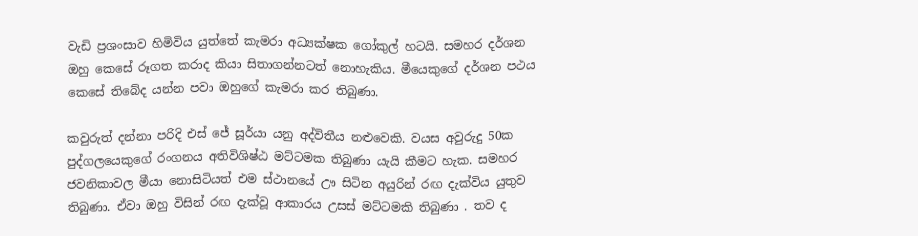වැඩි ප්‍රශංසාව හිමිවිය යුත්තේ කැමරා අධ්‍යක්ෂක ගෝකුල් හටයි. සමහර දර්ශන ඔහු කෙසේ රූගත කරාද කියා සිතාගන්නටත් නොහැකිය. මීයෙකුගේ දර්ශන පථය කෙසේ තිබේද යන්න පවා ඔහුගේ කැමරා කර තිබුණා.

කවුරුත් දන්නා පරිදි එස් ජේ සූර්යා යනු අද්විතීය නළුවෙකි. වයස අවුරුදු 50ක පුද්ගලයෙකුගේ රංගනය අතිවිශිෂ්ඨ මට්ටමක තිබුණා යැයි කීමට හැක. සමහර ජවනිකාවල මීයා නොසිටියත් එම ස්ථානයේ ඌ සිටින අයුරින් රඟ දැක්විය යුතුව තිබුණා. ඒවා ඔහු විසින් රඟ දැක්වූ ආකාරය උසස් මට්ටමකි තිබුණා . තව ද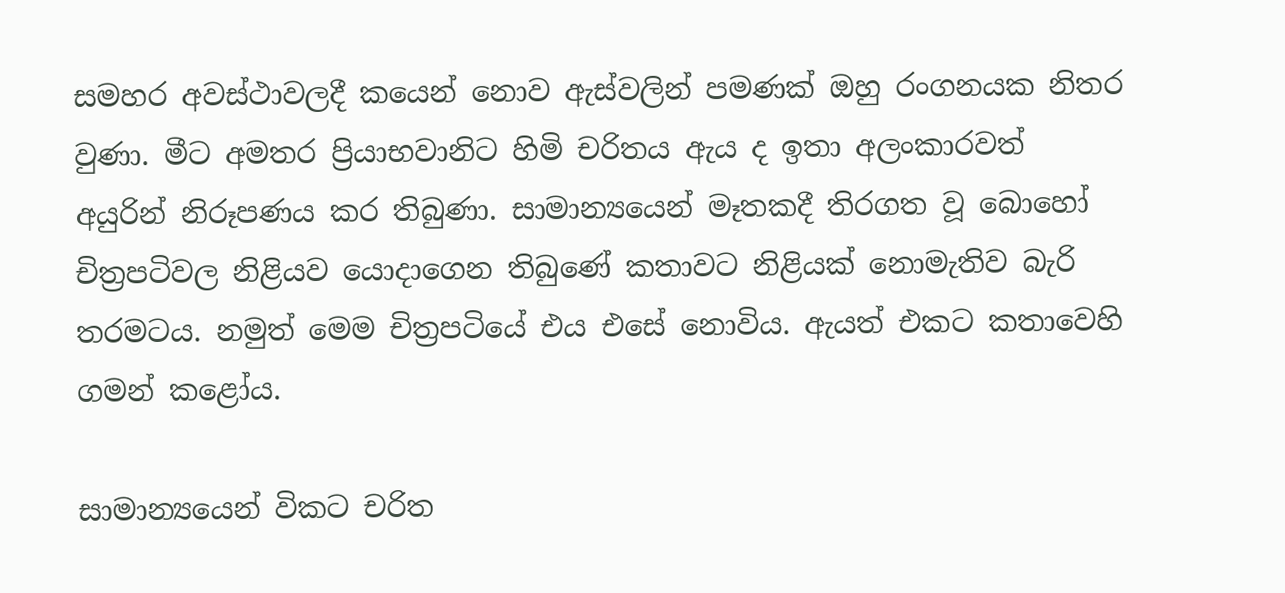සමහර අවස්ථාවලදී කයෙන් නොව ඇස්වලින් පමණක් ඔහු රංගනයක නිතර වුණා. මීට අමතර ප්‍රියාභවානිට හිමි චරිතය ඇය ද ඉතා අලංකාරවත් අයුරින් නිරූපණය කර තිබුණා. සාමාන්‍යයෙන් මෑතකදී තිරගත වූ බොහෝ චිත්‍රපටිවල නිළියව යොදාගෙන තිබුණේ කතාවට නිළියක් නොමැතිව බැරි තරමටය. නමුත් මෙම චිත්‍රපටියේ එය එසේ නොවිය. ඇයත් එකට කතාවෙහි ගමන් කළෝය.

සාමාන්‍යයෙන් විකට චරිත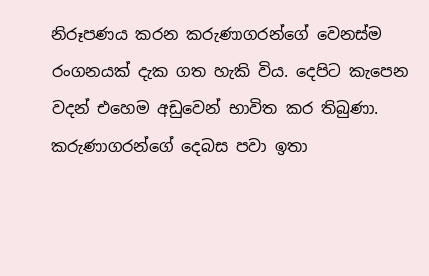නිරූපණය කරන කරුණාගරන්ගේ වෙනස්ම රංගනයක් දැක ගත හැකි විය. දෙපිට කැපෙන වදන් එහෙම අඩුවෙන් භාවිත කර තිබුණා. කරුණාගරන්ගේ දෙබස පවා ඉතා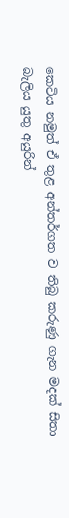කෙටිය නමුත් ඒ තුළ අන්තර්ගත ව තිබු කරුණු ගැන මදක් සිතා බැලිය යුතු අයුරින්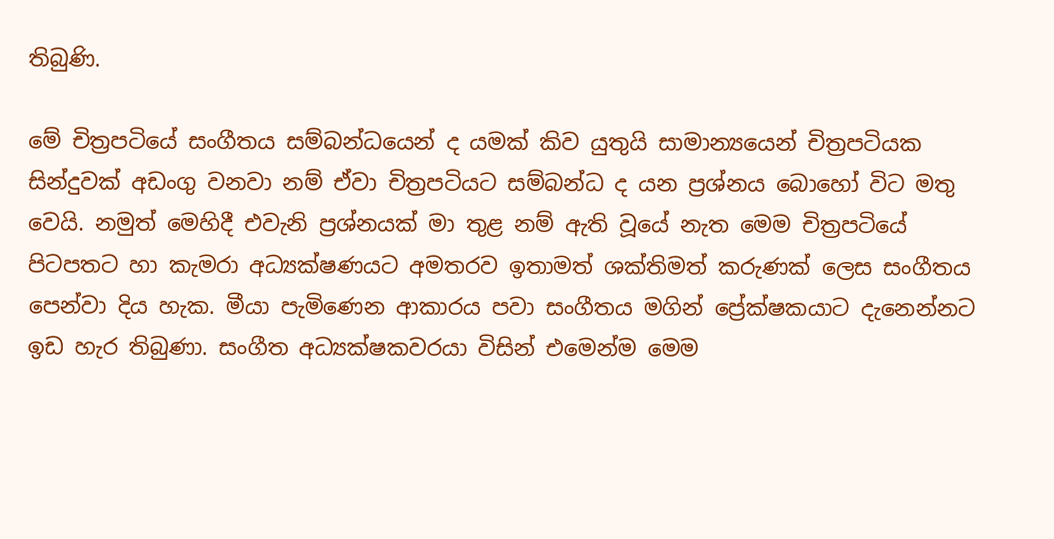තිබුණි.

මේ චිත්‍රපටියේ සංගීතය සම්බන්ධයෙන් ද යමක් කිව යුතුයි සාමාන්‍යයෙන් චිත්‍රපටියක සින්දුවක් අඩංගු වනවා නම් ඒවා චිත්‍රපටියට සම්බන්ධ ද යන ප්‍රශ්නය බොහෝ විට මතු වෙයි. නමුත් මෙහිදී එවැනි ප්‍රශ්නයක් මා තුළ නම් ඇති වූයේ නැත මෙම චිත්‍රපටියේ පිටපතට හා කැමරා අධ්‍යක්ෂණයට අමතරව ඉතාමත් ශක්තිමත් කරුණක් ලෙස සංගීතය පෙන්වා දිය හැක. මීයා පැමිණෙන ආකාරය පවා සංගීතය මගින් ප්‍රේක්ෂකයාට දැනෙන්නට ඉඩ හැර තිබුණා. සංගීත අධ්‍යක්ෂකවරයා විසින් එමෙන්ම මෙම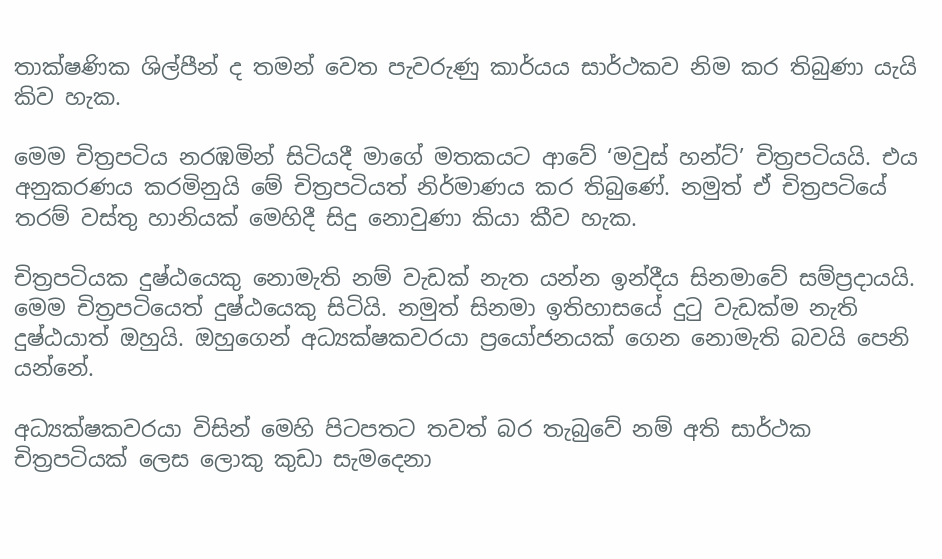තාක්ෂණික ශිල්පීන් ද තමන් වෙත පැවරුණු කාර්යය සාර්ථකව නිම කර තිබුණා යැයි කිව හැක.

මෙම චිත්‍රපටිය නරඹමින් සිටියදී මාගේ මතකයට ආවේ ‘මවුස් හන්ට්’ චිත්‍රපටියයි. එය අනුකරණය කරමිනුයි මේ චිත්‍රපටියත් නිර්මාණය කර තිබුණේ. නමුත් ඒ චිත්‍රපටියේ තරම් වස්තු හානියක් මෙහිදී සිදු නොවුණා කියා කීව හැක.

චිත්‍රපටියක දුෂ්ඨයෙකු නොමැති නම් වැඩක් නැත යන්න ඉන්දීය සිනමාවේ සම්ප්‍රදායයි. මෙම චිත්‍රපටියෙත් දුෂ්ඨයෙකු සිටියි. නමුත් සිනමා ඉතිහාසයේ දුටු වැඩක්ම නැති දුෂ්ඨයාත් ඔහුයි. ඔහුගෙන් අධ්‍යක්ෂකවරයා ප්‍රයෝජනයක් ගෙන නොමැති බවයි පෙනි යන්නේ.

අධ්‍යක්ෂකවරයා විසින් මෙහි පිටපතට තවත් බර තැබුවේ නම් අති සාර්ථක චිත්‍රපටියක් ලෙස ලොකු කුඩා සැමදෙනා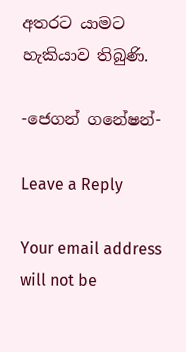අතරට යාමට හැකියාව තිබුණි.

-ජෙගන් ගනේෂන්-

Leave a Reply

Your email address will not be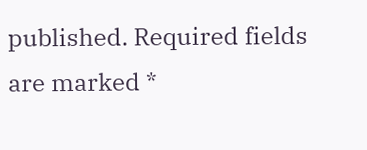published. Required fields are marked *